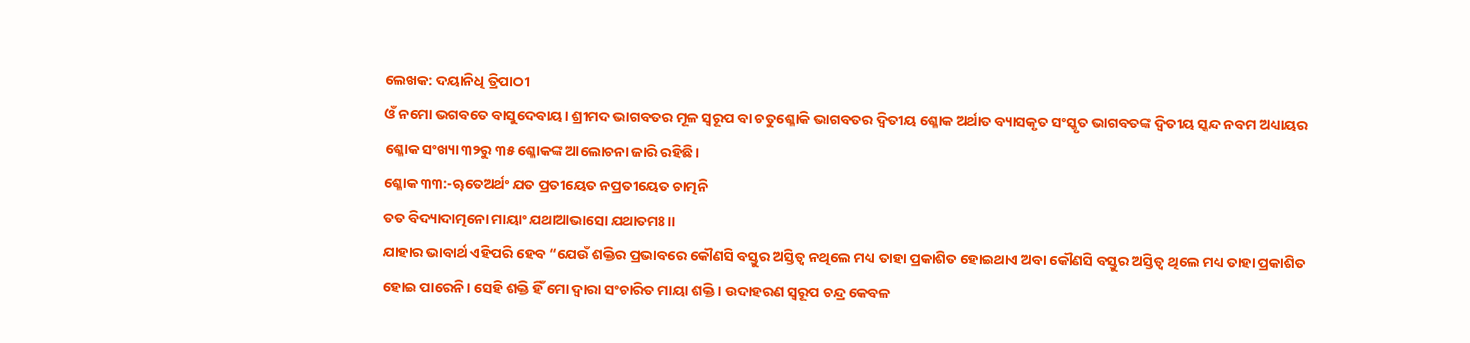ଲେଖକ: ଦୟାନିଧି ତ୍ରିପାଠୀ
ଓଁ ନମୋ ଭଗବତେ ବାସୁଦେବାୟ। ଶ୍ରୀମଦ ଭାଗବତର ମୂଳ ସ୍ୱରୂପ ବା ଚତୁଶ୍ଳୋକି ଭାଗବତର ଦ୍ଵିତୀୟ ଶ୍ଳୋକ ଅର୍ଥାତ ବ୍ୟାସକୃତ ସଂସ୍କୃତ ଭାଗବତଙ୍କ ଦ୍ଵିତୀୟ ସ୍କନ୍ଦ ନବମ ଅଧ୍ୟାୟର ଶ୍ଳୋକ ସଂଖ୍ୟା ୩୨ରୁ ୩୫ ଶ୍ଳୋକଙ୍କ ଆଲୋଚନା ଜାରି ରହିଛି।
ଶ୍ଳୋକ ୩୩:-ୠତେଅର୍ଥଂ ଯତ ପ୍ରତୀୟେତ ନପ୍ରତୀୟେତ ଚାତ୍ମନି
ତତ ବିଦ୍ୟାଦାତ୍ମନୋ ମାୟାଂ ଯଥାଆଭାସୋ ଯଥାତମଃ।।
ଯାହାର ଭାବାର୍ଥ ଏହିପରି ହେବ “ଯେଉଁ ଶକ୍ତିର ପ୍ରଭାବରେ କୌଣସି ବସ୍ତୁର ଅସ୍ତିତ୍ୱ ନଥିଲେ ମଧ୍ୟ ତାହା ପ୍ରକାଶିତ ହୋଇଥାଏ ଅବା କୌଣସି ବସ୍ତୁର ଅସ୍ତିତ୍ୱ ଥିଲେ ମଧ୍ୟ ତାହା ପ୍ରକାଶିତ ହୋଇ ପାରେନି। ସେହି ଶକ୍ତି ହିଁ ମୋ ଦ୍ୱାରା ସଂଚାରିତ ମାୟା ଶକ୍ତି। ଉଦାହରଣ ସ୍ୱରୂପ ଚନ୍ଦ୍ର କେବଳ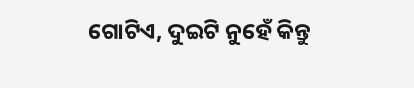ଗୋଟିଏ, ଦୁଇଟି ନୁହେଁ କିନ୍ତୁ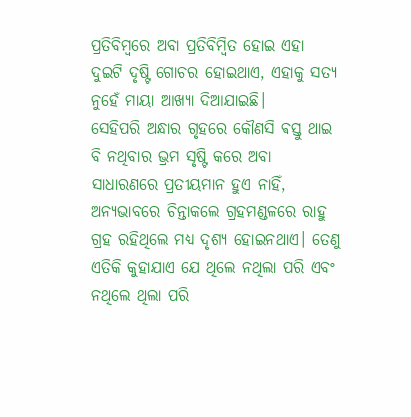ପ୍ରତିବିମ୍ବରେ ଅବା ପ୍ରତିବିମ୍ବିତ ହୋଇ ଏହା ଦୁଇଟି ଦୃଷ୍ଟି ଗୋଚର ହୋଇଥାଏ, ଏହାକୁ ସତ୍ୟ ନୁହେଁ ମାୟା ଆଖ୍ୟା ଦିଆଯାଇଛି।
ସେହିପରି ଅନ୍ଧାର ଗୃହରେ କୌଣସି ଵସ୍ତୁ ଥାଇ ବି ନଥିବାର ଭ୍ରମ ସୃଷ୍ଟି କରେ ଅବା ସାଧାରଣରେ ପ୍ରତୀୟମାନ ହୁଏ ନାହିଁ, ଅନ୍ୟଭାବରେ ଚିନ୍ତାକଲେ ଗ୍ରହମଣ୍ଡଳରେ ରାହୁ ଗ୍ରହ ରହିଥିଲେ ମଧ୍ୟ ଦୃଶ୍ୟ ହୋଇନଥାଏ। ତେଣୁ ଏତିକି କୁହାଯାଏ ଯେ ଥିଲେ ନଥିଲା ପରି ଏବଂ ନଥିଲେ ଥିଲା ପରି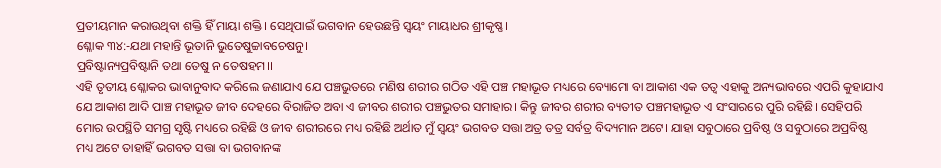ପ୍ରତୀୟମାନ କରାଉଥିବା ଶକ୍ତି ହିଁ ମାୟା ଶକ୍ତି। ସେଥିପାଇଁ ଭଗବାନ ହେଉଛନ୍ତି ସ୍ୱୟଂ ମାୟାଧର ଶ୍ରୀକୃଷ୍ଣ।
ଶ୍ଳୋକ ୩୪:-ଯଥା ମହାନ୍ତି ଭୂତାନି ଭୁତେଷୁଚ୍ଚାବଚେଷନୁ।
ପ୍ରବିଷ୍ଟାନ୍ୟପ୍ରବିଷ୍ଟାନି ତଥା ତେଷୁ ନ ତେଷହମ।।
ଏହି ତୃତୀୟ ଶ୍ଳୋକର ଭାବାନୁବାଦ କରିଲେ ଜଣାଯାଏ ଯେ ପଞ୍ଚଭୁତରେ ମଣିଷ ଶରୀର ଗଠିତ ଏହି ପଞ୍ଚ ମହାଭୂତ ମଧ୍ୟରେ ବ୍ୟୋମୋ ବା ଆକାଶ ଏକ ତତ୍ୱ ଏହାକୁ ଅନ୍ୟଭାବରେ ଏପରି କୁହାଯାଏ ଯେ ଆକାଶ ଆଦି ପାଞ୍ଚ ମହାଭୂତ ଜୀବ ଦେହରେ ବିରାଜିତ ଅବା ଏ ଜୀବର ଶରୀର ପଞ୍ଚଭୁତର ସମାହାର। କିନ୍ତୁ ଜୀବର ଶରୀର ବ୍ୟତୀତ ପଞ୍ଚମହାଭୂତ ଏ ସଂସାରରେ ପୁରି ରହିଛି। ସେହିପରି ମୋର ଉପସ୍ଥିତି ସମଗ୍ର ସୃଷ୍ଟି ମଧ୍ୟରେ ରହିଛି ଓ ଜୀବ ଶରୀରରେ ମଧ୍ୟ ରହିଛି ଅର୍ଥାତ ମୁଁ ସ୍ୱୟଂ ଭଗବତ ସତ୍ତା ଅତ୍ର ତତ୍ର ସର୍ବତ୍ର ବିଦ୍ୟମାନ ଅଟେ। ଯାହା ସବୁଠାରେ ପ୍ରବିଷ୍ଠ ଓ ସବୁଠାରେ ଅପ୍ରବିଷ୍ଠ ମଧ୍ୟ ଅଟେ ତାହାହିଁ ଭଗବତ ସତ୍ତା ବା ଭଗବାନଙ୍କ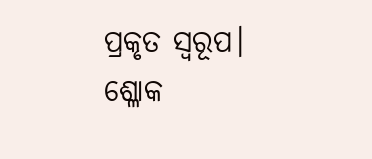ପ୍ରକୃତ ସ୍ୱରୂପ।
ଶ୍ଳୋକ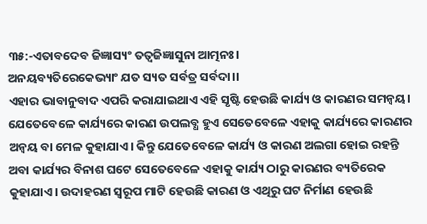୩୫:-ଏତାବଦେବ ଜିଜ୍ଞାସ୍ୟଂ ତତ୍ୱଜିଜ୍ଞାସୁନା ଆତ୍ମନଃ।
ଅନୟବ୍ୟତିରେକେଭ୍ୟାଂ ଯତ ସ୍ୟତ ସର୍ବତ୍ର ସର୍ବଦା।।
ଏହାର ଭାବାନୁବାଦ ଏପରି କରାଯାଇଥାଏ ଏହି ସୃଷ୍ଟି ହେଉଛି କାର୍ଯ୍ୟ ଓ କାରଣର ସମନ୍ୱୟ। ଯେତେବେଳେ କାର୍ଯ୍ୟରେ କାରଣ ଉପଲବ୍ଧ ହୁଏ ସେତେବେଳେ ଏହାକୁ କାର୍ଯ୍ୟରେ କାରଣର ଅନ୍ୱୟ ବା ମେଳ କୁହାଯାଏ। କିନ୍ତୁ ଯେତେବେଳେ କାର୍ଯ୍ୟ ଓ କାରଣ ଅଲଗା ହୋଇ ରହନ୍ତି ଅବା କାର୍ଯ୍ୟର ବିନାଶ ଘଟେ ସେତେବେଳେ ଏହାକୁ କାର୍ଯ୍ୟ ଠାରୁ କାରଣର ବ୍ୟତିରେକ କୁହାଯାଏ। ଉଦାହରଣ ସ୍ୱରୂପ ମାଟି ହେଉଛି କାରଣ ଓ ଏଥିରୁ ଘଟ ନିର୍ମାଣ ହେଉଛି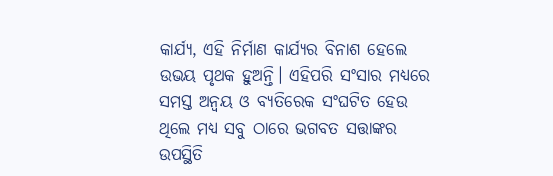କାର୍ଯ୍ୟ, ଏହି ନିର୍ମାଣ କାର୍ଯ୍ୟର ବିନାଶ ହେଲେ ଉଭୟ ପୃଥକ ହୁଅନ୍ତି। ଏହିପରି ସଂସାର ମଧ୍ୟରେ ସମସ୍ତ ଅନ୍ଵୟ ଓ ବ୍ୟତିରେକ ସଂଘଟିତ ହେଉ ଥିଲେ ମଧ୍ୟ ସବୁ ଠାରେ ଭଗବତ ସତ୍ତାଙ୍କର ଉପସ୍ଥିତି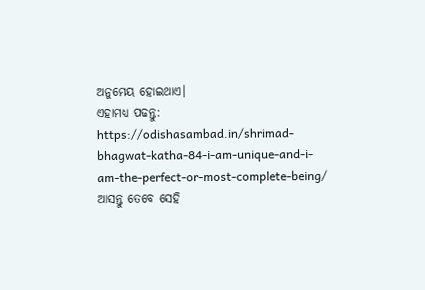ଅନୁମେୟ ହୋଇଥାଏ।
ଏହାମଧ୍ୟ ପଢନ୍ତୁ: https://odishasambad.in/shrimad-bhagwat-katha-84-i-am-unique-and-i-am-the-perfect-or-most-complete-being/
ଆସନ୍ତୁ ତେବେ ସେହି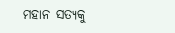ମହାନ ସତ୍ୟକୁ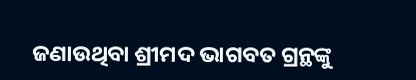ଜଣାଉଥିବା ଶ୍ରୀମଦ ଭାଗବତ ଗ୍ରନ୍ଥଙ୍କୁ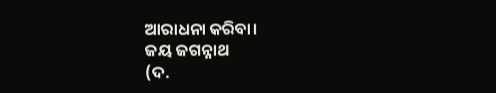ଆରାଧନା କରିବା।
ଜୟ ଜଗନ୍ନାଥ
(ଦ.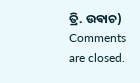ତ୍ରି. ଉଵାଚ)
Comments are closed.